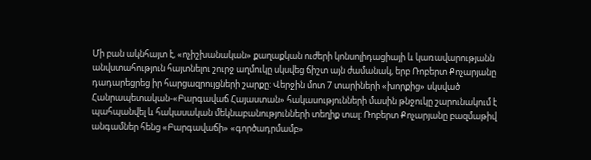Մի բան ակնհայտ է, «ոչիշխանական» քաղաքկան ուժերի կոնսոլիդացիայի և կառավարությանն անվստահություն հայտնելու շուրջ աղմուկը սկսվեց ճիշտ այն ժամանակ, երբ Ռոբերտ Քոչարյանը դադարեցրեց իր հարցազրույցների շարքը: Վերջին մոտ 7 տարիների «խորքից» սկսված Հանրապետական-«Բարգավաճ Հայաստան» հակասությունների մասին թնջուկը շարունակում է պահպանվել և հակասական մեկնաբանությունների տեղիք տալ: Ռոբերտ Քոչարյանը բազմաթիվ անգամներ հենց «Բարգավաճի» «գործադրմամբ»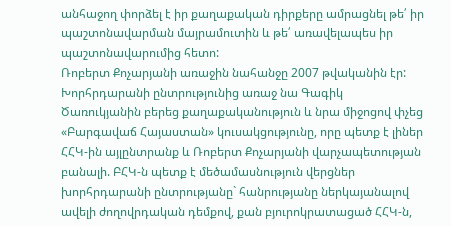անհաջող փորձել է իր քաղաքական դիրքերը ամրացնել թե՛ իր պաշտոնավարման մայրամուտին և թե՛ առավելապես իր պաշտոնավարումից հետո:
Ռոբերտ Քոչարյանի առաջին նահանջը 2007 թվականին էր: Խորհրդարանի ընտրությունից առաջ նա Գագիկ Ծառուկյանին բերեց քաղաքականություն և նրա միջոցով փչեց «Բարգավաճ Հայաստան» կուսակցությունը, որը պետք է լիներ ՀՀԿ-ին այլընտրանք և Ռոբերտ Քոչարյանի վարչապետության բանալի. ԲՀԿ-ն պետք է մեծամասնություն վերցներ խորհրդարանի ընտրությանը` հանրությանը ներկայանալով ավելի ժողովրդական դեմքով, քան բյուրոկրատացած ՀՀԿ-ն,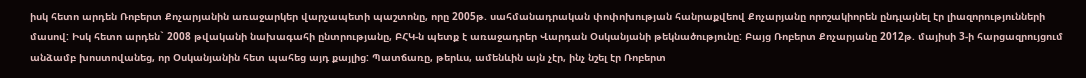իսկ հետո արդեն Ռոբերտ Քոչարյանին առաջարկեր վարչապետի պաշտոնը, որը 2005թ. սահմանադրական փոփոխության հանրաքվեով Քոչարյանը որոշակիորեն ընդլայնել էր լիազորությունների մասով: Իսկ հետո արդեն` 2008 թվականի նախագահի ընտրությանը, ԲՀԿ-ն պետք է առաջադրեր Վարդան Օսկանյանի թեկնածությունը: Բայց Ռոբերտ Քոչարյանը 2012թ. մայիսի 3-ի հարցազրույցում անձամբ խոստովանեց, որ Օսկանյանին հետ պահեց այդ քայլից: Պատճառը, թերևս, ամենևին այն չէր, ինչ նշել էր Ռոբերտ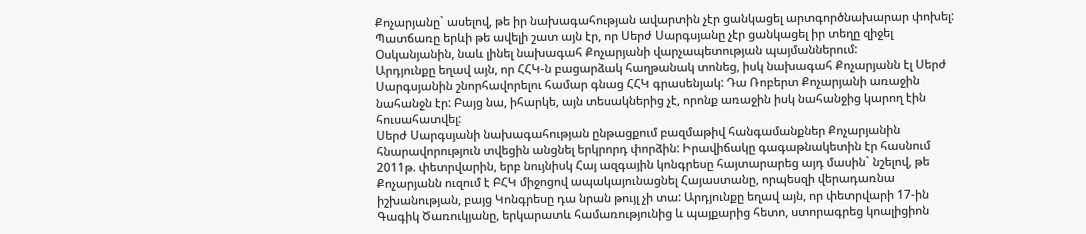Քոչարյանը` ասելով, թե իր նախագահության ավարտին չէր ցանկացել արտգործնախարար փոխել: Պատճառը երևի թե ավելի շատ այն էր, որ Սերժ Սարգսյանը չէր ցանկացել իր տեղը զիջել Օսկանյանին, նաև լինել նախագահ Քոչարյանի վարչապետության պայմաններում:
Արդյունքը եղավ այն, որ ՀՀԿ-ն բացարձակ հաղթանակ տոնեց, իսկ նախագահ Քոչարյանն էլ Սերժ Սարգսյանին շնորհավորելու համար գնաց ՀՀԿ գրասենյակ: Դա Ռոբերտ Քոչարյանի առաջին նահանջն էր: Բայց նա, իհարկե, այն տեսակներից չէ, որոնք առաջին իսկ նահանջից կարող էին հուսահատվել:
Սերժ Սարգսյանի նախագահության ընթացքում բազմաթիվ հանգամանքներ Քոչարյանին հնարավորություն տվեցին անցնել երկրորդ փորձին: Իրավիճակը գագաթնակետին էր հասնում 2011թ. փետրվարին, երբ նույնիսկ Հայ ազգային կոնգրեսը հայտարարեց այդ մասին` նշելով, թե Քոչարյանն ուզում է ԲՀԿ միջոցով ապակայունացնել Հայաստանը, որպեսզի վերադառնա իշխանության, բայց Կոնգրեսը դա նրան թույլ չի տա: Արդյունքը եղավ այն, որ փետրվարի 17-ին Գագիկ Ծառուկյանը, երկարատև համառությունից և պայքարից հետո, ստորագրեց կոալիցիոն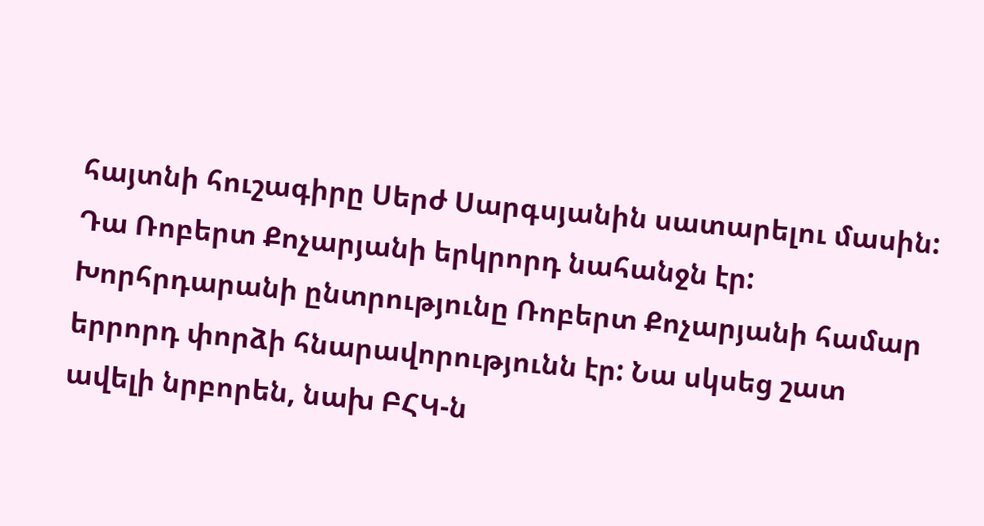հայտնի հուշագիրը Սերժ Սարգսյանին սատարելու մասին: Դա Ռոբերտ Քոչարյանի երկրորդ նահանջն էր:
Խորհրդարանի ընտրությունը Ռոբերտ Քոչարյանի համար երրորդ փորձի հնարավորությունն էր: Նա սկսեց շատ ավելի նրբորեն, նախ ԲՀԿ-ն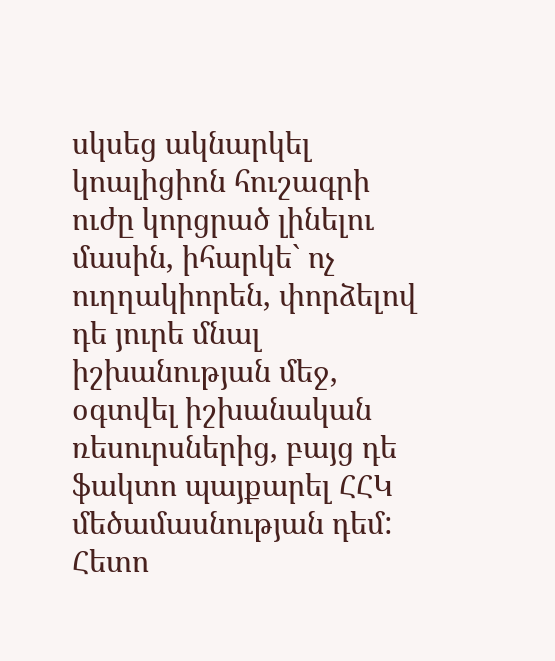սկսեց ակնարկել կոալիցիոն հուշագրի ուժը կորցրած լինելու մասին, իհարկե` ոչ ուղղակիորեն, փորձելով դե յուրե մնալ իշխանության մեջ, օգտվել իշխանական ռեսուրսներից, բայց դե ֆակտո պայքարել ՀՀԿ մեծամասնության դեմ: Հետո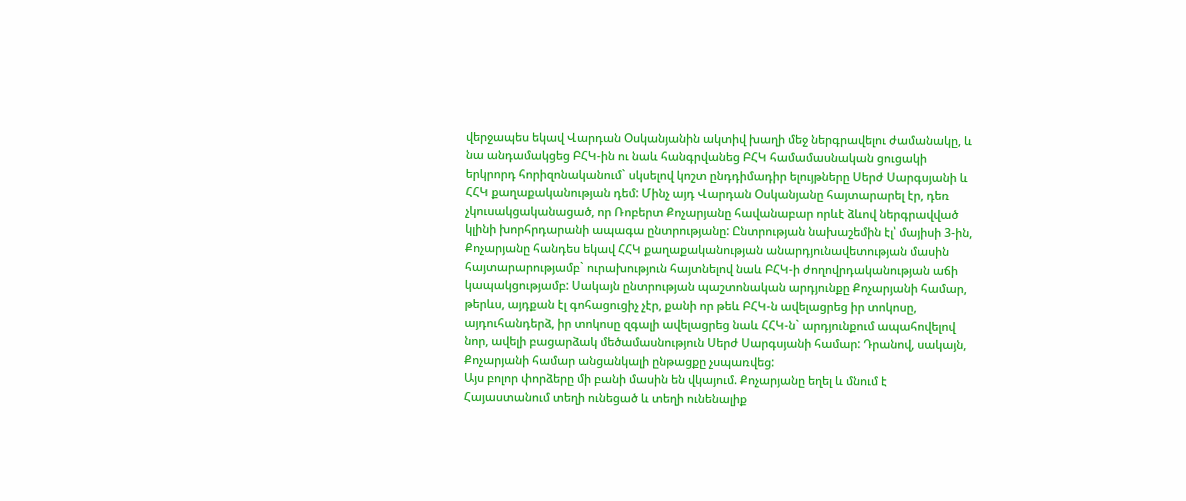վերջապես եկավ Վարդան Օսկանյանին ակտիվ խաղի մեջ ներգրավելու ժամանակը, և նա անդամակցեց ԲՀԿ-ին ու նաև հանգրվանեց ԲՀԿ համամասնական ցուցակի երկրորդ հորիզոնականում` սկսելով կոշտ ընդդիմադիր ելույթները Սերժ Սարգսյանի և ՀՀԿ քաղաքականության դեմ: Մինչ այդ Վարդան Օսկանյանը հայտարարել էր, դեռ չկուսակցականացած, որ Ռոբերտ Քոչարյանը հավանաբար որևէ ձևով ներգրավված կլինի խորհրդարանի ապագա ընտրությանը: Ընտրության նախաշեմին էլ՝ մայիսի 3-ին, Քոչարյանը հանդես եկավ ՀՀԿ քաղաքականության անարդյունավետության մասին հայտարարությամբ` ուրախություն հայտնելով նաև ԲՀԿ-ի ժողովրդականության աճի կապակցությամբ: Սակայն ընտրության պաշտոնական արդյունքը Քոչարյանի համար, թերևս, այդքան էլ գոհացուցիչ չէր, քանի որ թեև ԲՀԿ-ն ավելացրեց իր տոկոսը, այդուհանդերձ, իր տոկոսը զգալի ավելացրեց նաև ՀՀԿ-ն` արդյունքում ապահովելով նոր, ավելի բացարձակ մեծամասնություն Սերժ Սարգսյանի համար: Դրանով, սակայն, Քոչարյանի համար անցանկալի ընթացքը չսպառվեց:
Այս բոլոր փորձերը մի բանի մասին են վկայում. Քոչարյանը եղել և մնում է Հայաստանում տեղի ունեցած և տեղի ունենալիք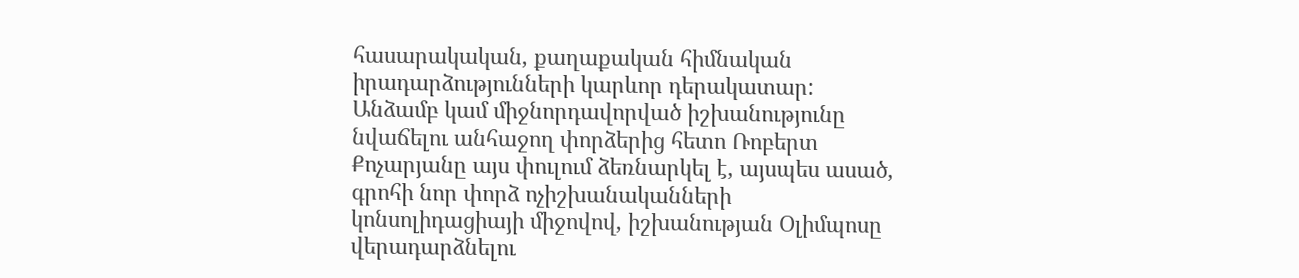հասարակական, քաղաքական հիմնական իրադարձությունների կարևոր դերակատար: Անձամբ կամ միջնորդավորված իշխանությունը նվաճելու անհաջող փորձերից հետո Ռոբերտ Քոչարյանը այս փուլում ձեռնարկել է, այսպես ասած, գրոհի նոր փորձ ոչիշխանականների կոնսոլիդացիայի միջովով, իշխանության Օլիմպոսը վերադարձնելու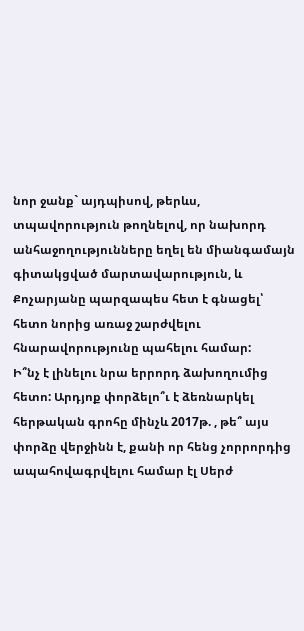նոր ջանք` այդպիսով, թերևս, տպավորություն թողնելով, որ նախորդ անհաջողությունները եղել են միանգամայն գիտակցված մարտավարություն, և Քոչարյանը պարզապես հետ է գնացել՝ հետո նորից առաջ շարժվելու հնարավորությունը պահելու համար:
Ի՞նչ է լինելու նրա երրորդ ձախողումից հետո: Արդյոք փորձելո՞ւ է ձեռնարկել հերթական գրոհը մինչև 2017թ. , թե՞ այս փորձը վերջինն է, քանի որ հենց չորրորդից ապահովագրվելու համար էլ Սերժ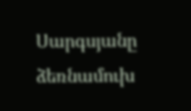Սարգսյանը ձեռնամուխ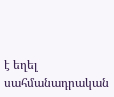է եղել սահմանադրական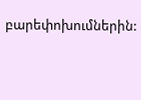բարեփոխումներին: